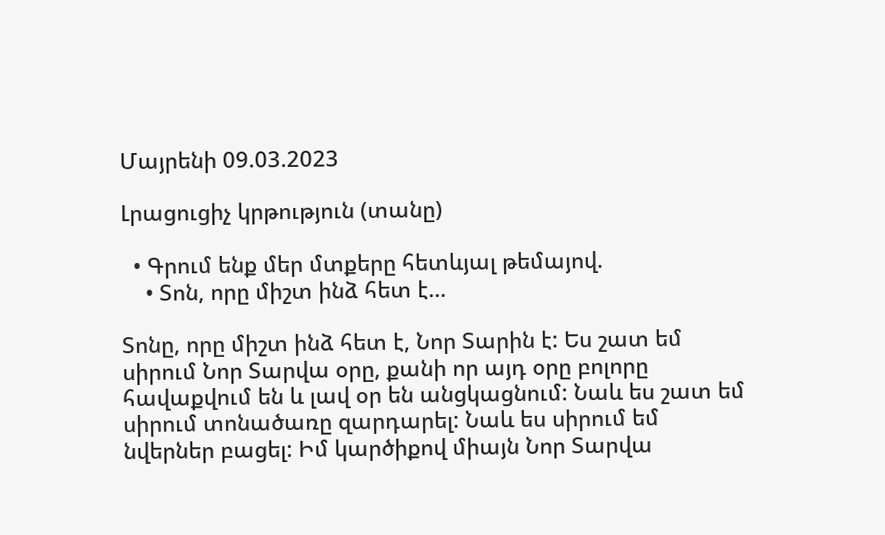Մայրենի 09.03.2023

Լրացուցիչ կրթություն (տանը)

  • Գրում ենք մեր մտքերը հետևյալ թեմայով.
    • Տոն, որը միշտ ինձ հետ է…

Տոնը, որը միշտ ինձ հետ է, Նոր Տարին է: Ես շատ եմ սիրում Նոր Տարվա օրը, քանի որ այդ օրը բոլորը հավաքվում են և լավ օր են անցկացնում: Նաև ես շատ եմ սիրում տոնածառը զարդարել: Նաև ես սիրում եմ նվերներ բացել: Իմ կարծիքով միայն Նոր Տարվա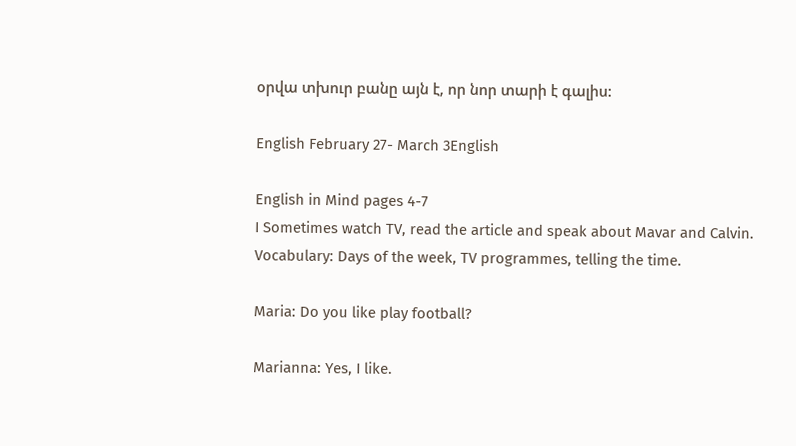օրվա տխուր բանը այն է, որ նոր տարի է գալիս:

English February 27- March 3English

English in Mind pages 4-7
I Sometimes watch TV, read the article and speak about Mavar and Calvin.
Vocabulary: Days of the week, TV programmes, telling the time.

Maria: Do you like play football?

Marianna: Yes, I like.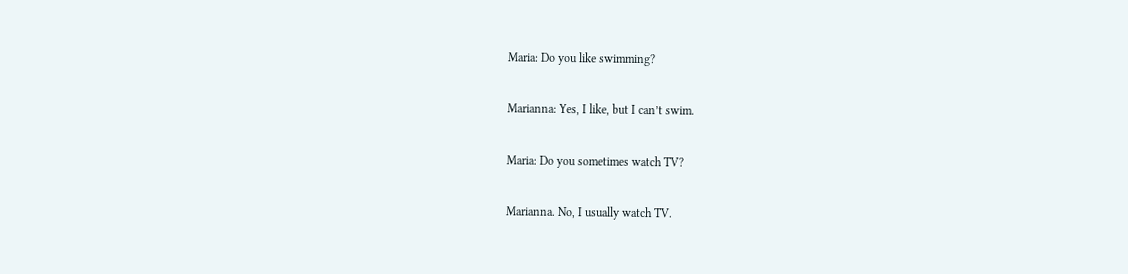Maria: Do you like swimming?

Marianna: Yes, I like, but I can’t swim.

Maria: Do you sometimes watch TV?

Marianna. No, I usually watch TV.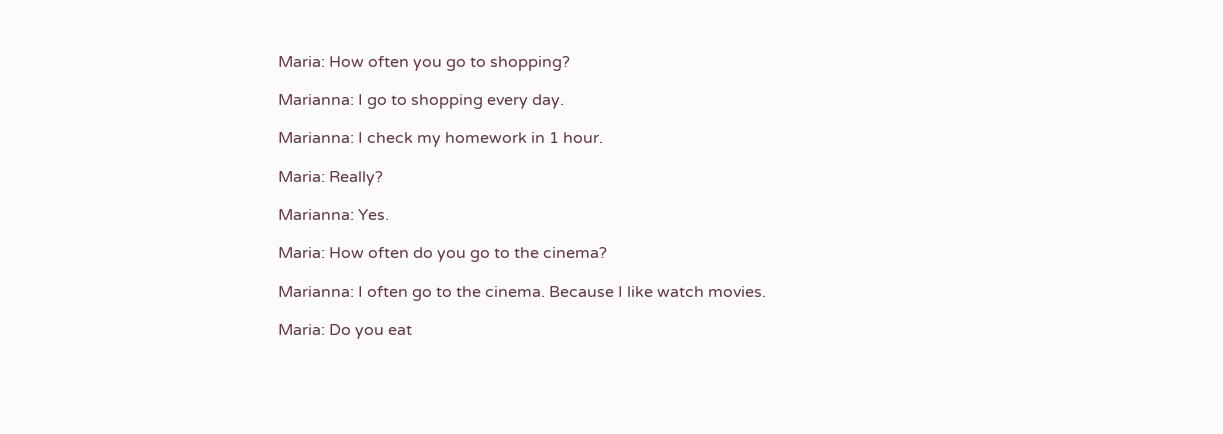Maria: How often you go to shopping?

Marianna: I go to shopping every day.

Marianna: I check my homework in 1 hour.

Maria: Really?

Marianna: Yes.

Maria: How often do you go to the cinema?

Marianna: I often go to the cinema. Because I like watch movies.

Maria: Do you eat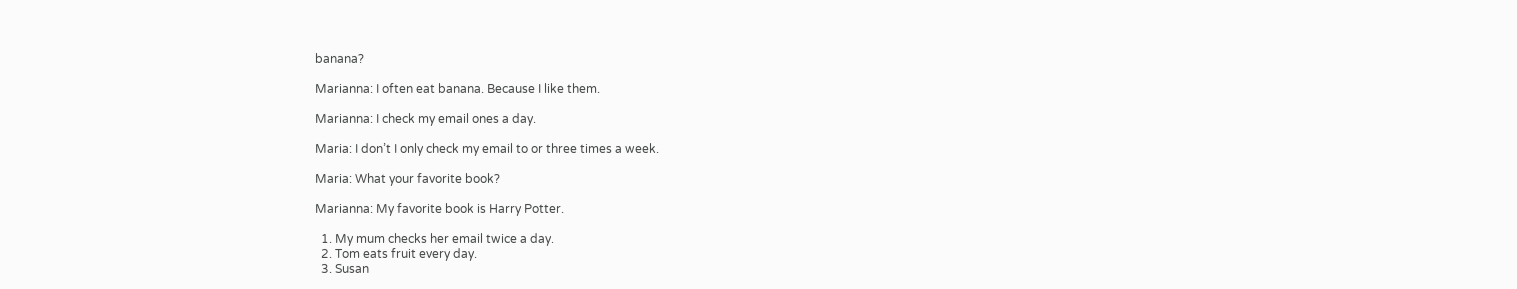banana?

Marianna: I often eat banana. Because I like them.

Marianna: I check my email ones a day.

Maria: I don’t I only check my email to or three times a week.

Maria: What your favorite book?

Marianna: My favorite book is Harry Potter.

  1. My mum checks her email twice a day.
  2. Tom eats fruit every day.
  3. Susan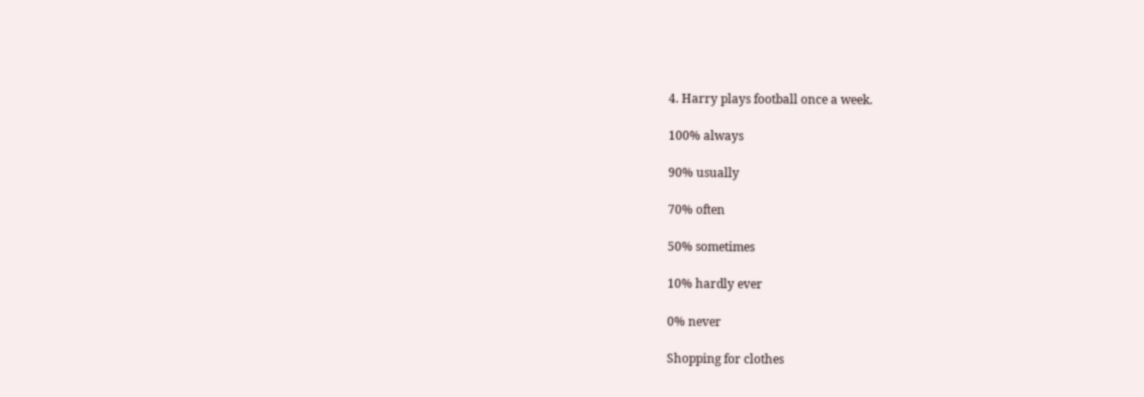4. Harry plays football once a week.

100% always

90% usually

70% often

50% sometimes

10% hardly ever

0% never

Shopping for clothes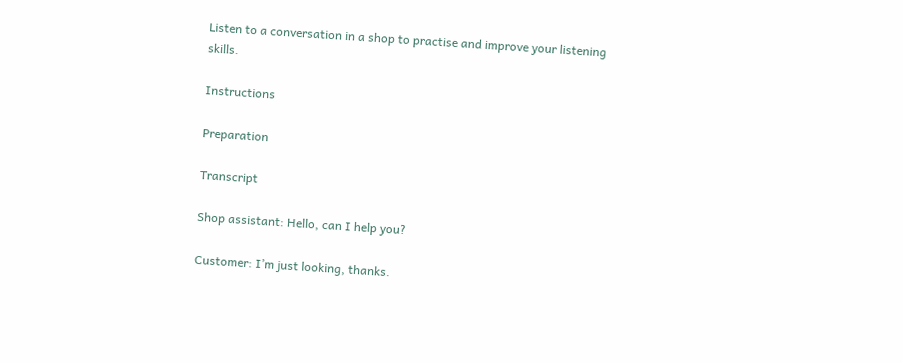Listen to a conversation in a shop to practise and improve your listening skills.

Instructions

Preparation

Transcript

Shop assistant: Hello, can I help you?

Customer: I’m just looking, thanks.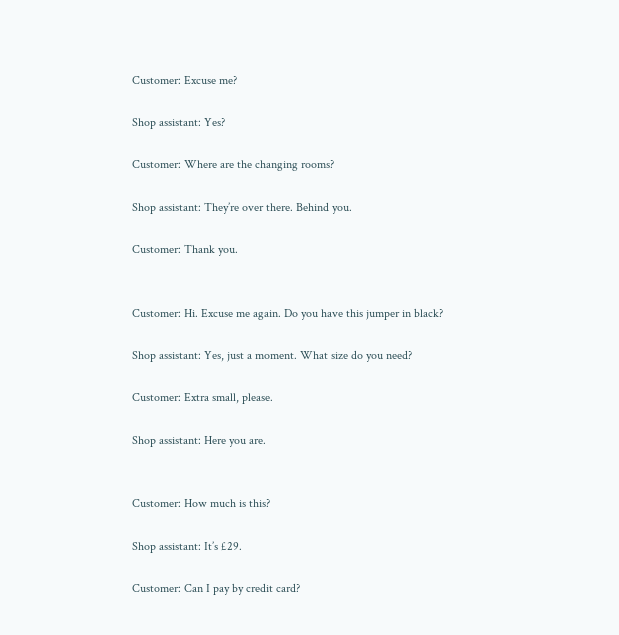Customer: Excuse me?

Shop assistant: Yes?

Customer: Where are the changing rooms?

Shop assistant: They’re over there. Behind you.

Customer: Thank you.


Customer: Hi. Excuse me again. Do you have this jumper in black?

Shop assistant: Yes, just a moment. What size do you need?

Customer: Extra small, please.

Shop assistant: Here you are.


Customer: How much is this?

Shop assistant: It’s £29.

Customer: Can I pay by credit card?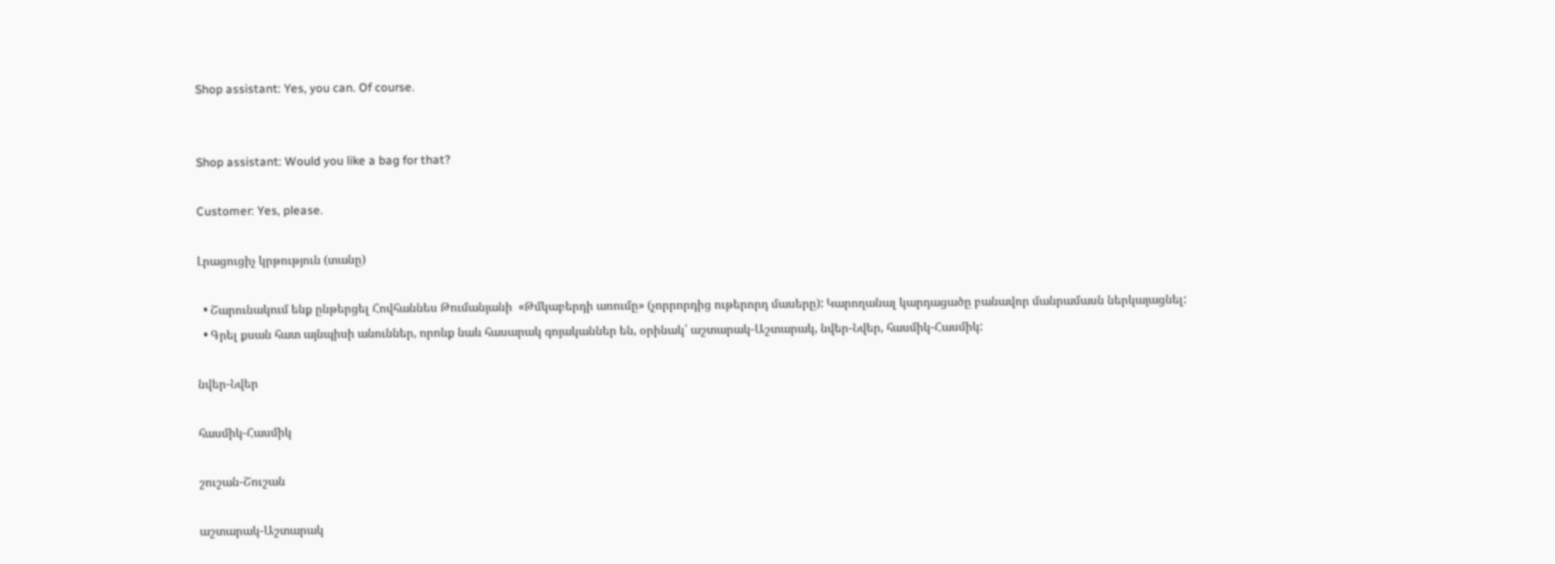Shop assistant: Yes, you can. Of course.


Shop assistant: Would you like a bag for that?

Customer: Yes, please.

Լրացուցիչ կրթություն (տանը)

  • Շարունակում ենք ընթերցել Հովհաննես Թումանյանի  «Թմկաբերդի առումը» (չորրորդից ութերորդ մասերը): Կարողանալ կարդացածը բանավոր մանրամասն ներկայացնել:
  • Գրել քսան հատ այնպիսի անուններ, որոնք նաև հասարակ գոյականներ են, օրինակ՝ աշտարակ-Աշտարակ, նվեր-Նվեր, հասմիկ-Հասմիկ:

նվեր-Նվեր

հասմիկ-Հասմիկ

շուշան-Շուշան

աշտարակ-Աշտարակ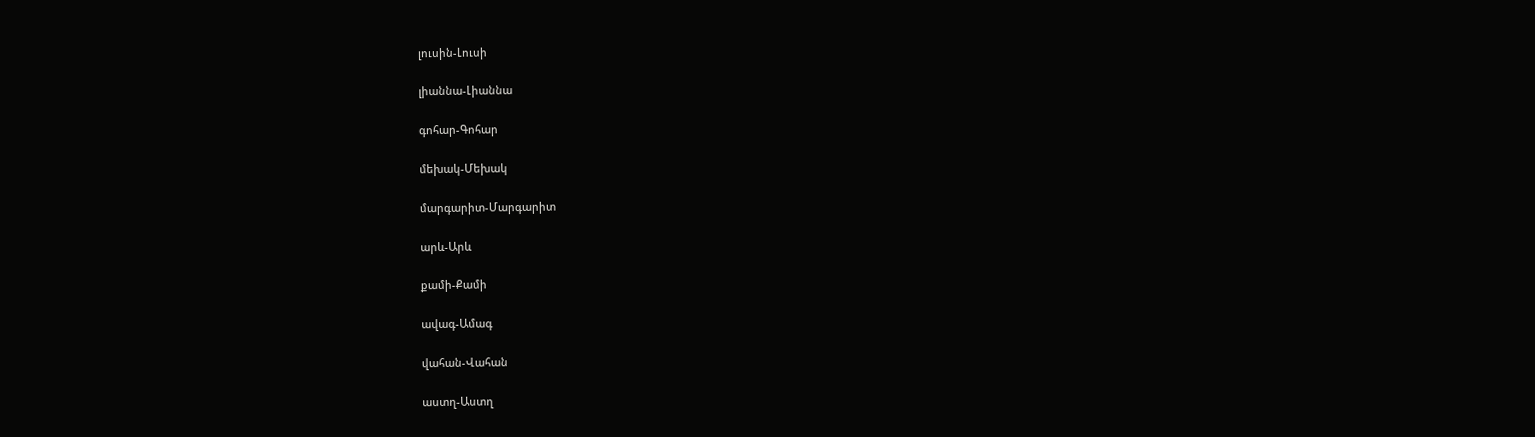լուսին-Լուսի

լիաննա-Լիաննա

գոհար-Գոհար

մեխակ-Մեխակ

մարգարիտ-Մարգարիտ

արև-Արև

քամի-Քամի

ավագ-Ամագ

վահան-Վահան

աստղ-Աստղ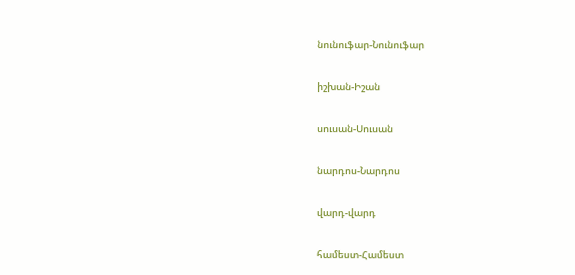նունուֆար-Նունուֆար

իշխան-Իշան

սուսան-Սուսան

նարդոս-Նարդոս

վարդ-վարդ

համեստ-Համեստ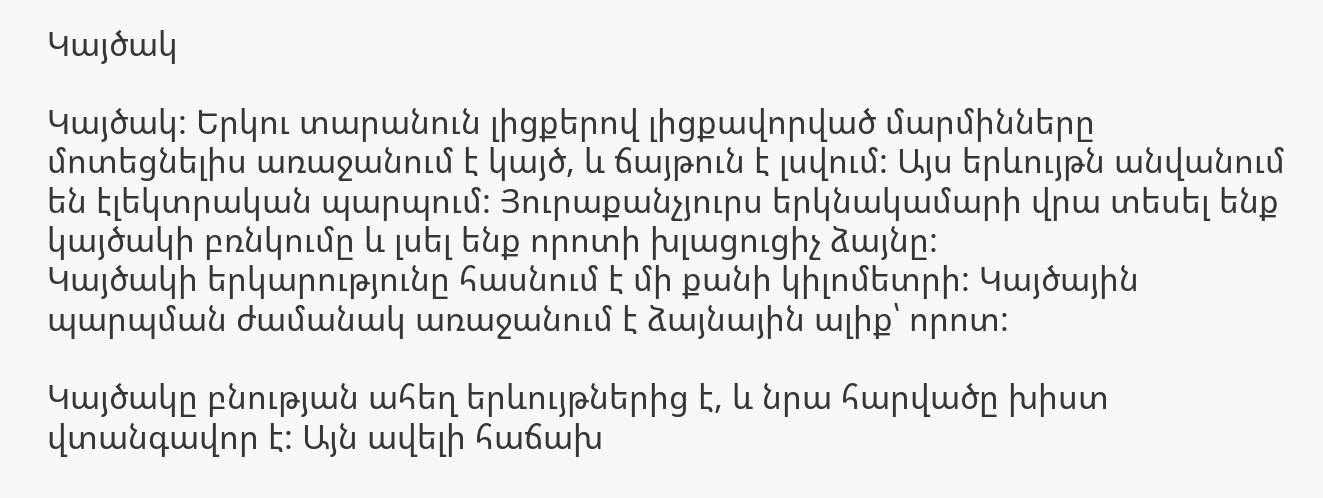Կայծակ

Կայծակ: Երկու տարանուն լիցքերով լիցքավորված մարմինները մոտեցնելիս առաջանում է կայծ, և ճայթուն է լսվում: Այս երևույթն անվանում են էլեկտրական պարպում: Յուրաքանչյուրս երկնակամարի վրա տեսել ենք կայծակի բռնկումը և լսել ենք որոտի խլացուցիչ ձայնը:
Կայծակի երկարությունը հասնում է մի քանի կիլոմետրի: Կայծային պարպման ժամանակ առաջանում է ձայնային ալիք՝ որոտ:

Կայծակը բնության ահեղ երևույթներից է, և նրա հարվածը խիստ վտանգավոր է: Այն ավելի հաճախ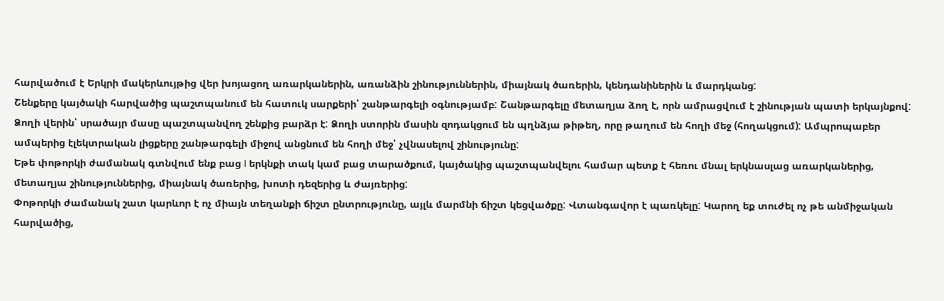հարվածում է Երկրի մակերևույթից վեր խոյացող առարկաներին, առանձին շինություններին, միայնակ ծառերին, կենդանիներին և մարդկանց:
Շենքերը կայծակի հարվածից պաշտպանում են հատուկ սարքերի՝ շանթարգելի օգնությամբ: Շանթարգելը մետաղյա ձող է, որն ամրացվում է շինության պատի երկայնքով: Ձողի վերին՝ սրածայր մասը պաշտպանվող շենքից բարձր է: Ձողի ստորին մասին զոդակցում են պղնձյա թիթեղ, որը թաղում են հողի մեջ (հողակցում): Ամպրոպաբեր ամպերից էլեկտրական լիցքերը շանթարգելի միջով անցնում են հողի մեջ՝ չվնասելով շինությունը:
Եթե փոթորկի ժամանակ գտնվում ենք բաց I երկնքի տակ կամ բաց տարածքում, կայծակից պաշտպանվելու համար պետք է հեռու մնալ երկնասլաց առարկաներից, մետաղյա շինություններից, միայնակ ծառերից, խոտի դեզերից և ժայռերից:
Փոթորկի ժամանակ շատ կարևոր է ոչ միայն տեղանքի ճիշտ ընտրությունը, այլև մարմնի ճիշտ կեցվածքը: Վտանգավոր է պառկելը: Կարող եք տուժել ոչ թե անմիջական հարվածից,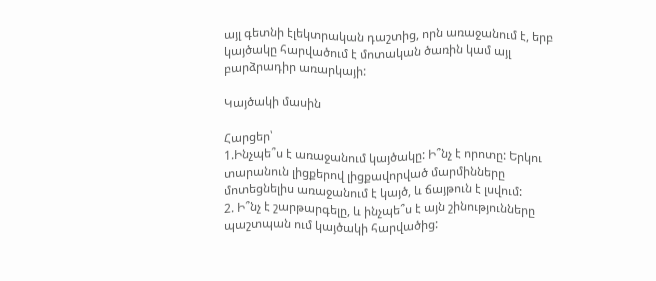այլ գետնի էլեկտրական դաշտից, որն առաջանում է, երբ կայծակը հարվածում է մոտական ծառին կամ այլ բարձրադիր առարկայի:

Կայծակի մասին

Հարցեր՝
1.Ինչպե՞ս է առաջանում կայծակը: Ի՞նչ է որոտը: Երկու տարանուն լիցքերով լիցքավորված մարմինները մոտեցնելիս առաջանում է կայծ, և ճայթուն է լսվում:
2. Ի՞նչ է շարթարգելը, և ինչպե՞ս է այն շինությունները պաշտպան ում կայծակի հարվածից: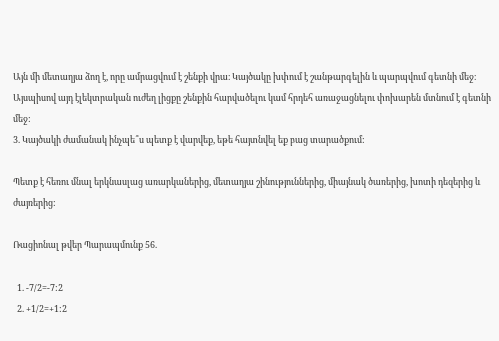Այն մի մետաղյա ձող է, որը ամրացվում է շենքի վրա։ Կայծակը խփում է շանթարգելին և պարպվում գետնի մեջ։ Այսպիսով այդ էլեկտրական ուժեղ լիցքը շենքին հարվածելու կամ հրդեհ առաջացնելու փոխարեն մտնում է գետնի մեջ:
3. Կայծակի ժամանակ ինչպե՞ս պետք է վարվեք, եթե հայտնվել եք բաց տարածքում:

Պետք է հեռու մնալ երկնասլաց առարկաներից, մետաղյա շինություններից, միայնակ ծառերից, խոտի դեզերից և ժայռերից:

Ռացիոնալ թվեր Պարապմունք 56.

  1. -7/2=-7:2
  2. +1/2=+1:2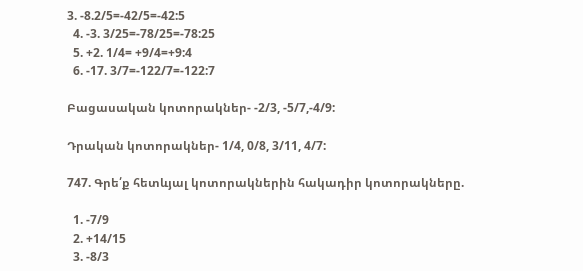3. -8.2/5=-42/5=-42:5
  4. -3. 3/25=-78/25=-78:25
  5. +2. 1/4= +9/4=+9:4
  6. -17. 3/7=-122/7=-122:7

Բացասական կոտորակներ- -2/3, -5/7,-4/9:

Դրական կոտորակներ- 1/4, 0/8, 3/11, 4/7:

747. Գրե՛ք հետևյալ կոտորակներին հակադիր կոտորակները.

  1. -7/9
  2. +14/15
  3. -8/3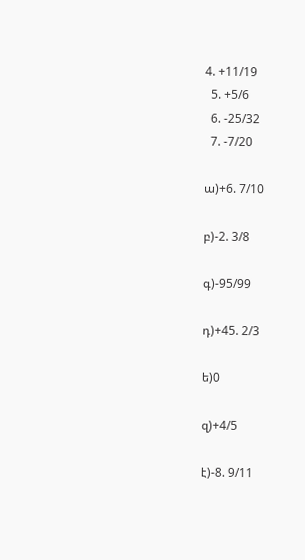4. +11/19
  5. +5/6
  6. -25/32
  7. -7/20

ա)+6. 7/10

բ)-2. 3/8

գ)-95/99

դ)+45. 2/3

ե)0

զ)+4/5

է)-8. 9/11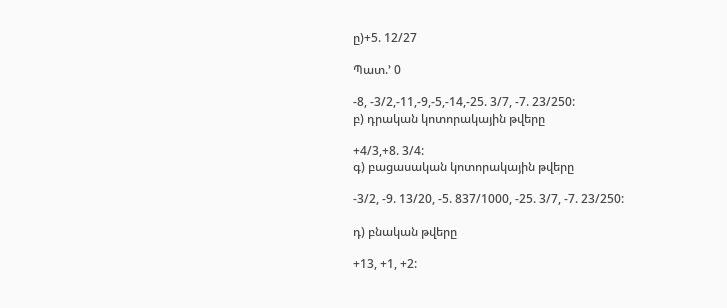ը)+5. 12/27

Պատ.’ 0

-8, -3/2,-11,-9,-5,-14,-25. 3/7, -7. 23/250:
բ) դրական կոտորակային թվերը

+4/3,+8. 3/4:
գ) բացասական կոտորակային թվերը

-3/2, -9. 13/20, -5. 837/1000, -25. 3/7, -7. 23/250:

դ) բնական թվերը

+13, +1, +2: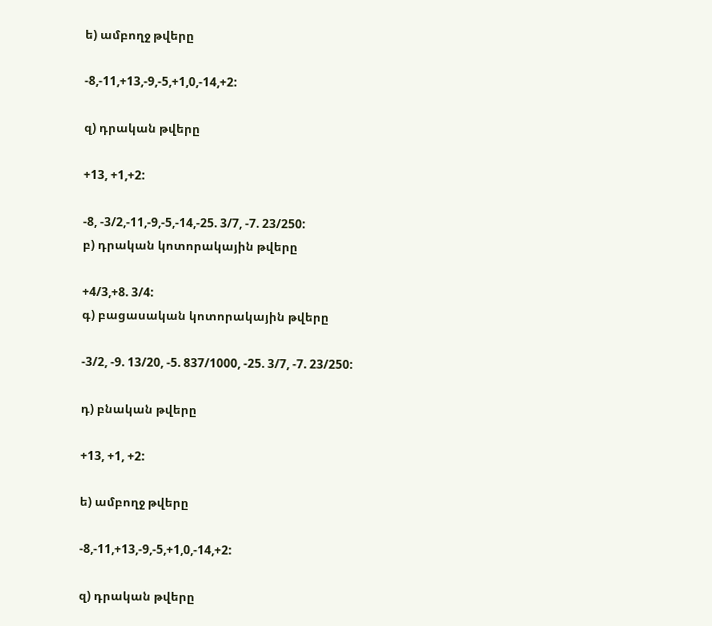ե) ամբողջ թվերը

-8,-11,+13,-9,-5,+1,0,-14,+2:

զ) դրական թվերը

+13, +1,+2:

-8, -3/2,-11,-9,-5,-14,-25. 3/7, -7. 23/250:
բ) դրական կոտորակային թվերը

+4/3,+8. 3/4:
գ) բացասական կոտորակային թվերը

-3/2, -9. 13/20, -5. 837/1000, -25. 3/7, -7. 23/250:

դ) բնական թվերը

+13, +1, +2:

ե) ամբողջ թվերը

-8,-11,+13,-9,-5,+1,0,-14,+2:

զ) դրական թվերը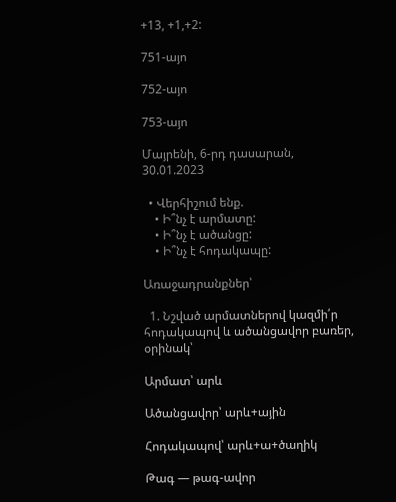+13, +1,+2:

751-այո

752-այո

753-այո

Մայրենի, 6-րդ դասարան, 30.01.2023

  • Վերհիշում ենք.
    • Ի՞նչ է արմատը:
    • Ի՞նչ է ածանցը:
    • Ի՞նչ է հոդակապը:

Առաջադրանքներ՝

  1. Նշված արմատներով կազմի՛ր հոդակապով և ածանցավոր բառեր, օրինակ՝

Արմատ՝ արև

Ածանցավոր՝ արև+ային

Հոդակապով՝ արև+ա+ծաղիկ

Թագ — թագ-ավոր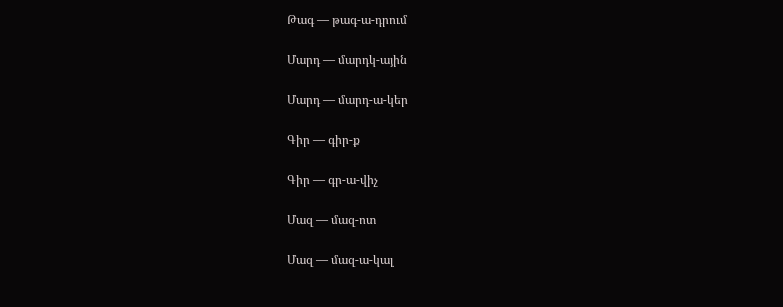Թագ — թագ-ա-դրում

Մարդ — մարդկ-ային

Մարդ — մարդ-ա-կեր

Գիր — գիր-ք

Գիր — գր-ա-վիչ

Մազ — մազ-ոտ

Մազ — մազ-ա-կալ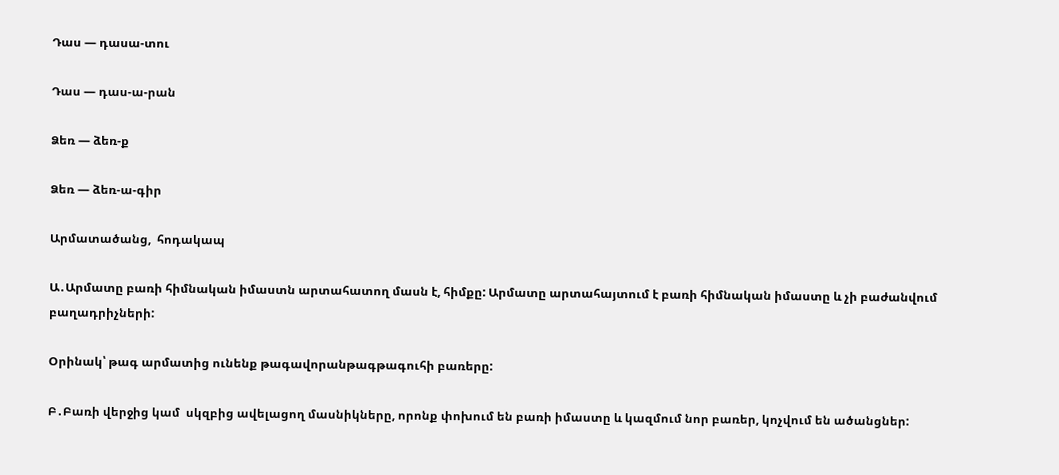Դաս — դասա-տու

Դաս — դաս-ա-րան

Ձեռ — ձեռ-ք

Ձեռ — ձեռ-ա-գիր

Արմատածանց,  հոդակապ

Ա․Արմատը բառի հիմնական իմաստն արտահատող մասն է, հիմքը: Արմատը արտահայտում է բառի հիմնական իմաստը և չի բաժանվում բաղադրիչների:

Օրինակ՝ թագ արմատից ունենք թագավորանթագթագուհի բառերը:

Բ․Բառի վերջից կամ  սկզբից ավելացող մասնիկները, որոնք փոխում են բառի իմաստը և կազմում նոր բառեր, կոչվում են ածանցներ: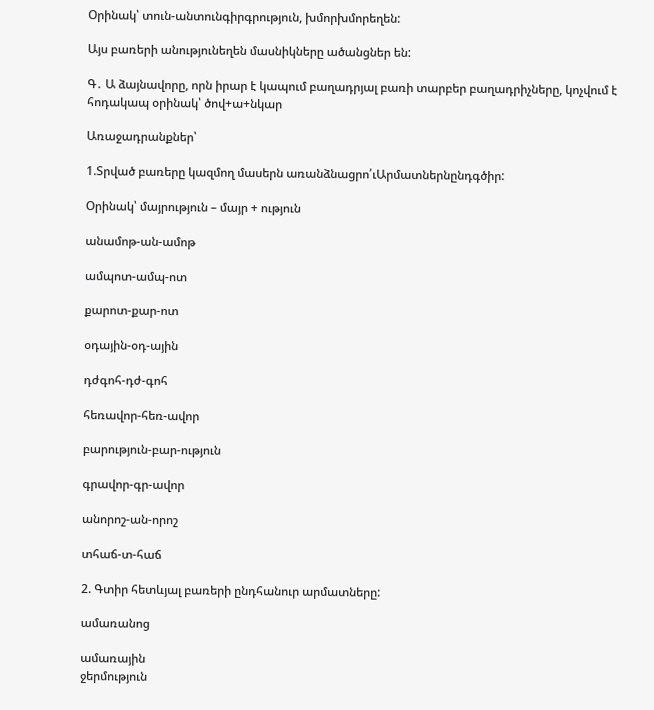Օրինակ՝ տուն-անտունգիրգրություն, խմորխմորեղեն:

Այս բառերի անությունեղեն մասնիկները ածանցներ են:

Գ․ Ա ձայնավորը, որն իրար է կապում բաղադրյալ բառի տարբեր բաղադրիչները, կոչվում է հոդակապ օրինակ՝ ծով+ա+նկար

Առաջադրանքներ՝

1.Տրված բառերը կազմող մասերն առանձնացրո՛ւԱրմատներնընդգծիր:

Օրինակ՝ մայրություն – մայր + ություն

անամոթ-ան-ամոթ

ամպոտ-ամպ-ոտ

քարոտ-քար-ոտ

օդային-օդ-ային

դժգոհ-դժ-գոհ

հեռավոր-հեռ-ավոր

բարություն-բար-ություն

գրավոր-գր-ավոր

անորոշ-ան-որոշ

տհաճ-տ-հաճ

2. Գտիր հետևյալ բառերի ընդհանուր արմատները:

ամառանոց

ամառային
ջերմություն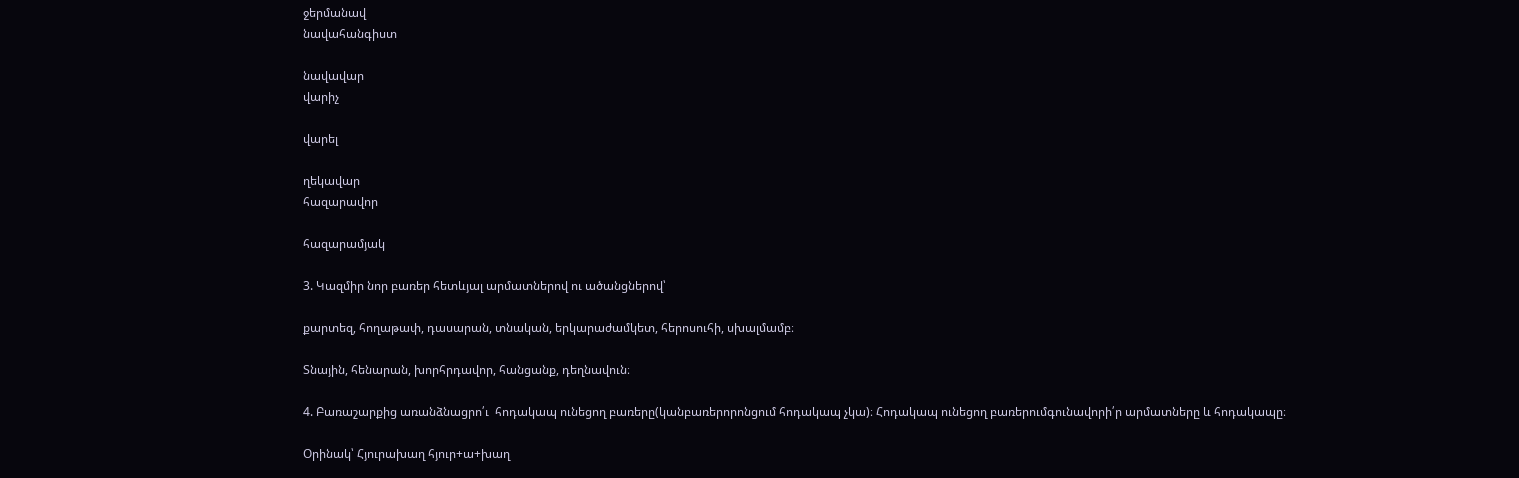ջերմանավ
նավահանգիստ

նավավար
վարիչ

վարել

ղեկավար
հազարավոր

հազարամյակ

3. Կազմիր նոր բառեր հետևյալ արմատներով ու ածանցներով՝

քարտեզ, հողաթափ, դասարան, տնական, երկարաժամկետ, հերոսուհի, սխալմամբ։

Տնային, հենարան, խորհրդավոր, հանցանք, դեղնավուն։

4. Բառաշարքից առանձնացրո՛ւ  հոդակապ ունեցող բառերը(կանբառերորոնցում հոդակապ չկա)։ Հոդակապ ունեցող բառերումգունավորի՛ր արմատները և հոդակապը։

Օրինակ՝ Հյուրախաղ հյուր+ա+խաղ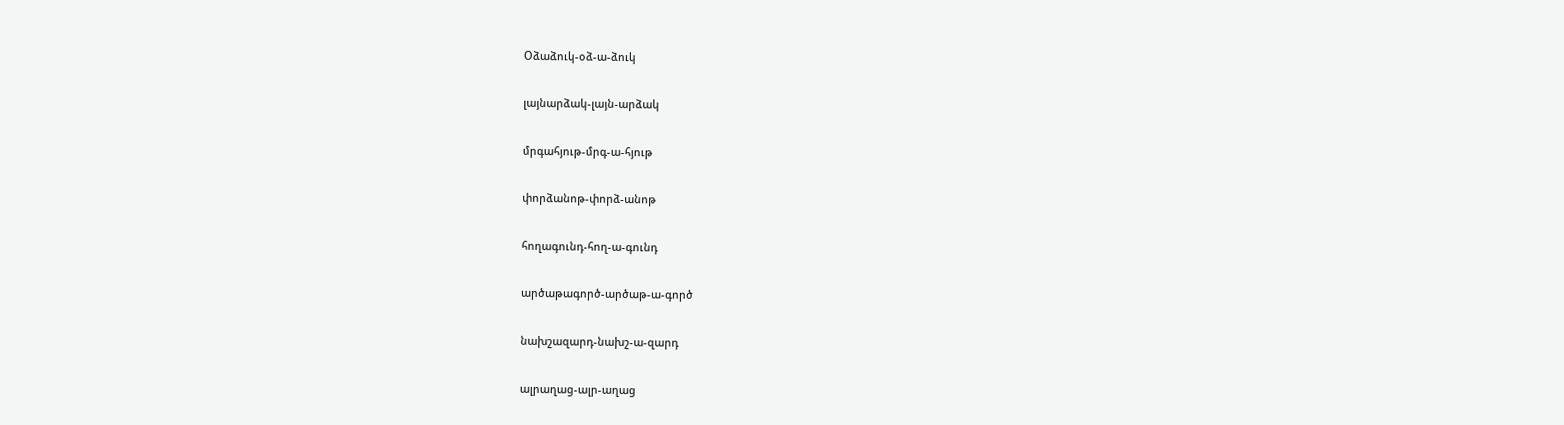Օձաձուկ-օձ-ա-ձուկ

լայնարձակ-լայն-արձակ

մրգահյութ-մրգ-ա-հյութ

փորձանոթ-փորձ-անոթ

հողագունդ-հող-ա-գունդ

արծաթագործ-արծաթ-ա-գործ

նախշազարդ-նախշ-ա-զարդ

ալրաղաց-ալր-աղաց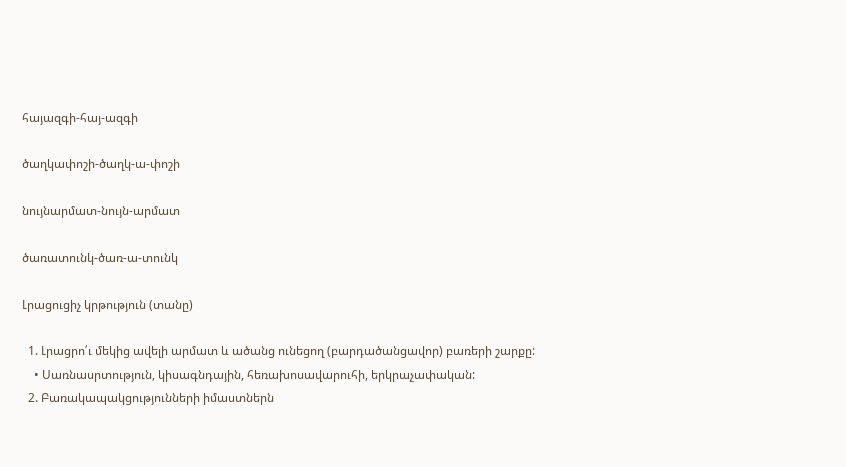հայազգի-հայ-ազգի

ծաղկափոշի-ծաղկ-ա-փոշի

նույնարմատ-նույն-արմատ

ծառատունկ-ծառ-ա-տունկ

Լրացուցիչ կրթություն (տանը)

  1. Լրացրո՛ւ մեկից ավելի արմատ և ածանց ունեցող (բարդածանցավոր) բառերի շարքը:
    • Սառնասրտություն, կիսագնդային, հեռախոսավարուհի, երկրաչափական:
  2. Բառակապակցությունների իմաստներն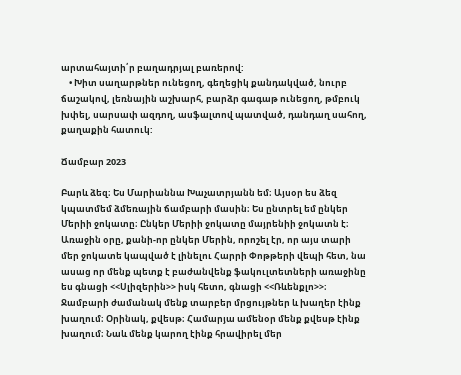արտահայտի՛ր բաղադրյալ բառերով:
    • Խիտ սաղարթներ ունեցող, գեղեցիկ քանդակված, նուրբ ճաշակով, լեռնային աշխարհ, բարձր գագաթ ունեցող, թմբուկ խփել, սարսափ ազդող, ասֆալտով պատված, դանդաղ սահող, քաղաքին հատուկ:

Ճամբար 2023

Բարև ձեզ։ Ես Մարիաննա Խաչատրյանն եմ։ Այսօր ես ձեզ կպատմեմ ձմեռային ճամբարի մասին։ Ես ընտրել եմ ընկեր Մերիի ջոկատը։ Ընկեր Մերիի ջոկատը մայրենիի ջոկատն է։ Առաջին օրը, քանի-որ ընկեր Մերին, որոշել էր, որ այս տարի մեր ջոկատե կապված է լինելու Հարրի Փոթթերի վեպի հետ, նա ասաց որ մենք պետք է բաժանվենք ֆակուլտետների առաջինը ես գնացի <<Սլիզերին>> իսկ հետո, գնացի <<Ռևենքլո>>։ Ջամբարի ժամանակ մենք տարբեր մրցույթներ և խաղեր էինք խաղում։ Օրինակ, քվեսթ։ Համարյա ամենօր մենք քվեսթ էինք խաղում։ Նաև մենք կարող էինք հրավիրել մեր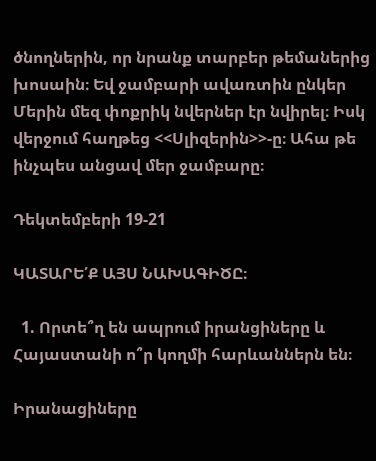ծնողներին, որ նրանք տարբեր թեմաներից խոսաին։ Եվ ջամբարի ավառտին ընկեր Մերին մեզ փոքրիկ նվերներ էր նվիրել։ Իսկ վերջում հաղթեց <<Սլիզերին>>-ը։ Ահա թե ինչպես անցավ մեր ջամբարը։

Դեկտեմբերի 19-21

ԿԱՏԱՐԵ՛Ք ԱՅՍ ՆԱԽԱԳԻԾԸ։

  1. Որտե՞ղ են ապրում իրանցիները և Հայաստանի ո՞ր կողմի հարևաններն են։

Իրանացիները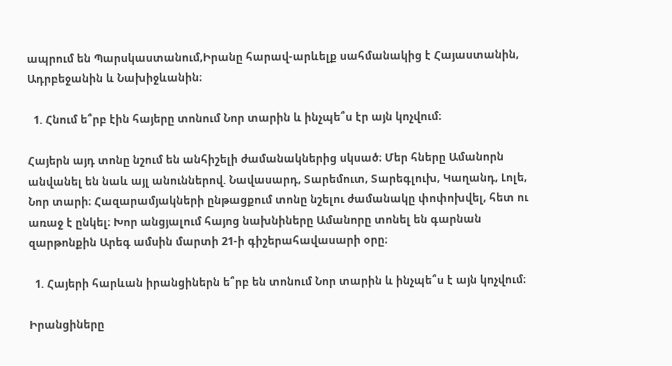ապրում են Պարսկաստանում,Իրանը հարավ-արևելք սահմանակից է Հայաստանին, Ադրբեջանին և Նախիջևանին։

  1. Հնում ե՞րբ էին հայերը տոնում Նոր տարին և ինչպե՞ս էր այն կոչվում։

Հայերն այդ տոնը նշում են անհիշելի ժամանակներից սկսած։ Մեր հները Ամանորն անվանել են նաև այլ անուններով. Նավասարդ, Տարեմուտ, Տարեգլուխ, Կաղանդ, Լոլե, Նոր տարի։ Հազարամյակների ընթացքում տոնը նշելու ժամանակը փոփոխվել, հետ ու առաջ է ընկել։ Խոր անցյալում հայոց նախնիները Ամանորը տոնել են գարնան զարթոնքին Արեգ ամսին մարտի 21-ի գիշերահավասարի օրը։

  1. Հայերի հարևան իրանցիներն ե՞րբ են տոնում Նոր տարին և ինչպե՞ս է այն կոչվում։

Իրանցիները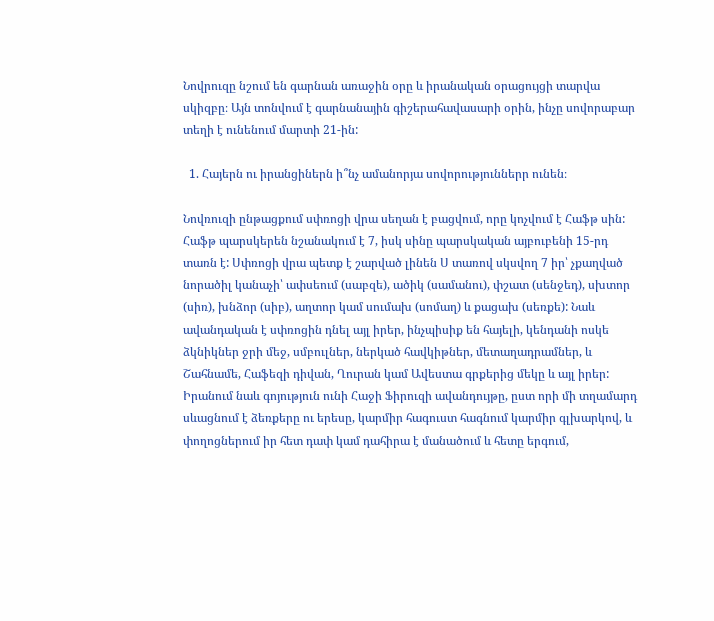Նովրուզը նշում են գարնան առաջին օրը և իրանական օրացույցի տարվա սկիզբը։ Այն տոնվում է գարնանային գիշերահավասարի օրին, ինչը սովորաբար տեղի է ունենում մարտի 21-ին:

  1. Հայերն ու իրանցիներն ի՞նչ ամանորյա սովորություններր ունեն։

Նովռուզի ընթացքում սփռոցի վրա սեղան է բացվում, որը կոչվում է Հաֆթ սին: Հաֆթ պարսկերեն նշանակում է 7, իսկ սինը պարսկական այբուբենի 15-րդ տառն է: Սփռոցի վրա պետք է շարված լինեն Ս տառով սկսվող 7 իր՝ չքաղված նորածիլ կանաչի՝ ափսեում (սաբզե), ածիկ (սամանու), փշատ (սենջեդ), սխտոր (սիռ), խնձոր (սիբ), աղտոր կամ սումախ (սոմաղ) և քացախ (սեռքե): Նաև ավանդական է սփռոցին դնել այլ իրեր, ինչպիսիք են հայելի, կենդանի ոսկե ձկնիկներ ջրի մեջ, սմբուլներ, ներկած հավկիթներ, մետաղադրամներ, և Շահնամե, Հաֆեզի դիվան, Ղուրան կամ Ավեստա գրքերից մեկը և այլ իրեր: Իրանում նաև գոյություն ունի Հաջի Ֆիրուզի ավանդույթը, ըստ որի մի տղամարդ սևացնում է ձեռքերը ու երեսը, կարմիր հագուստ հագնում կարմիր գլխարկով, և փողոցներում իր հետ դափ կամ դահիրա է մանածում և հետը երգում,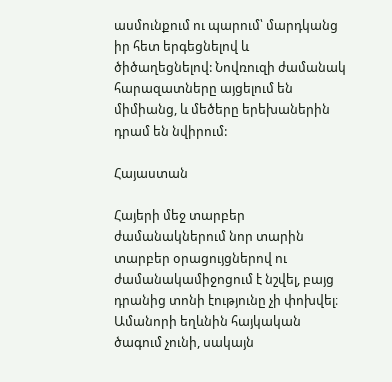ասմունքում ու պարում՝ մարդկանց իր հետ երգեցնելով և ծիծաղեցնելով: Նովռուզի ժամանակ հարազատները այցելում են միմիանց, և մեծերը երեխաներին դրամ են նվիրում:

Հայաստան

Հայերի մեջ տարբեր ժամանակներում նոր տարին տարբեր օրացույցներով ու ժամանակամիջոցում է նշվել, բայց դրանից տոնի էությունը չի փոխվել։ Ամանորի եղևնին հայկական ծագում չունի, սակայն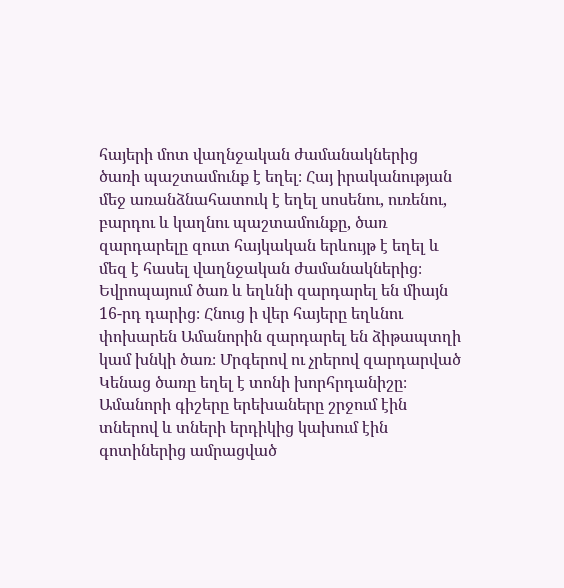հայերի մոտ վաղնջական ժամանակներից ծառի պաշտամունք է եղել։ Հայ իրականության մեջ առանձնահատուկ է եղել սոսենու, ուռենու, բարդու և կաղնու պաշտամունքը, ծառ զարդարելը զուտ հայկական երևույթ է եղել և մեզ է հասել վաղնջական ժամանակներից։ Եվրոպայում ծառ և եղևնի զարդարել են միայն 16-րդ դարից։ Հնուց ի վեր հայերը եղևնու փոխարեն Ամանորին զարդարել են ձիթապտղի կամ խնկի ծառ։ Մրգերով ու չրերով զարդարված Կենաց ծառը եղել է տոնի խորհրդանիշը։ Ամանորի գիշերը երեխաները շրջում էին տներով և տների երդիկից կախում էին գոտիներից ամրացված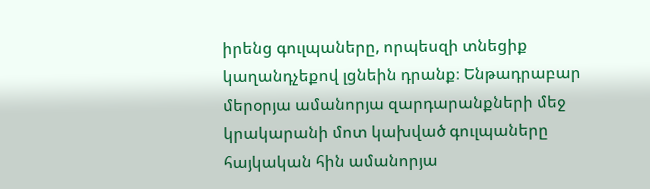իրենց գուլպաները, որպեսզի տնեցիք կաղանդչեքով լցնեին դրանք։ Ենթադրաբար մերօրյա ամանորյա զարդարանքների մեջ կրակարանի մոտ կախված գուլպաները հայկական հին ամանորյա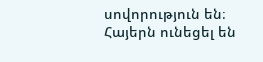սովորություն են։ Հայերն ունեցել են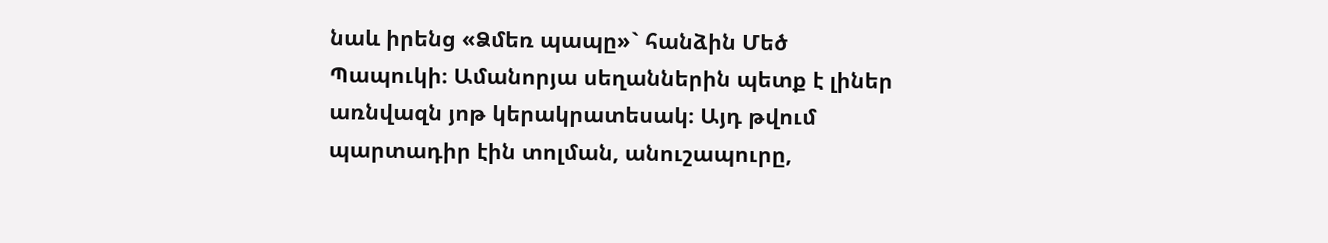նաև իրենց «Ձմեռ պապը»` հանձին Մեծ Պապուկի։ Ամանորյա սեղաններին պետք է լիներ առնվազն յոթ կերակրատեսակ։ Այդ թվում պարտադիր էին տոլման, անուշապուրը,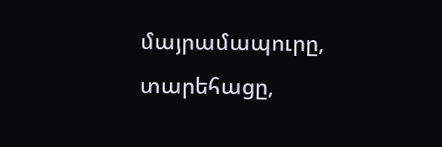մայրամապուրը, տարեհացը,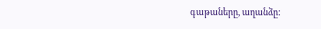գաթաները, աղանձը: